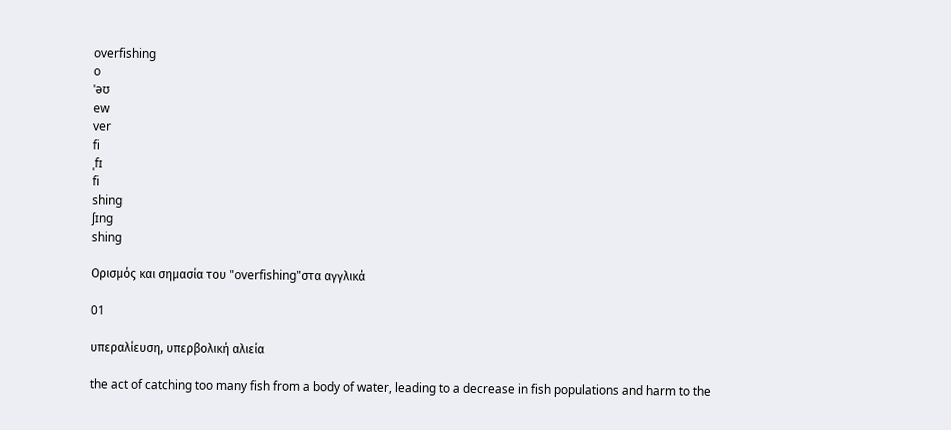overfishing
o
ˈəʊ
ew
ver
fi
ˌfɪ
fi
shing
ʃɪng
shing

Ορισμός και σημασία του "overfishing"στα αγγλικά

01

υπεραλίευση, υπερβολική αλιεία

the act of catching too many fish from a body of water, leading to a decrease in fish populations and harm to the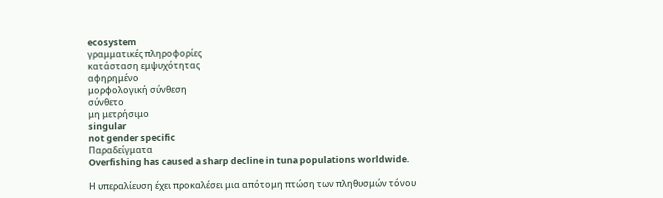ecosystem
γραμματικές πληροφορίες
κατάσταση εμψυχότητας
αφηρημένο
μορφολογική σύνθεση
σύνθετο
μη μετρήσιμο
singular
not gender specific
Παραδείγματα
Overfishing has caused a sharp decline in tuna populations worldwide.

Η υπεραλίευση έχει προκαλέσει μια απότομη πτώση των πληθυσμών τόνου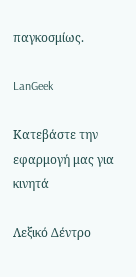παγκοσμίως.

LanGeek

Κατεβάστε την εφαρμογή μας για κινητά

Λεξικό Δέντρο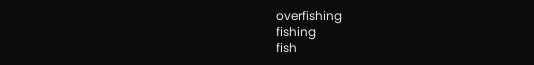overfishing
fishing
fish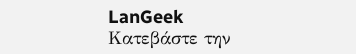LanGeek
Κατεβάστε την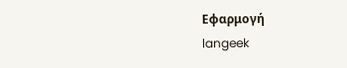Εφαρμογή
langeek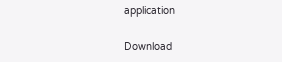application

Download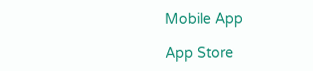Mobile App

App Store